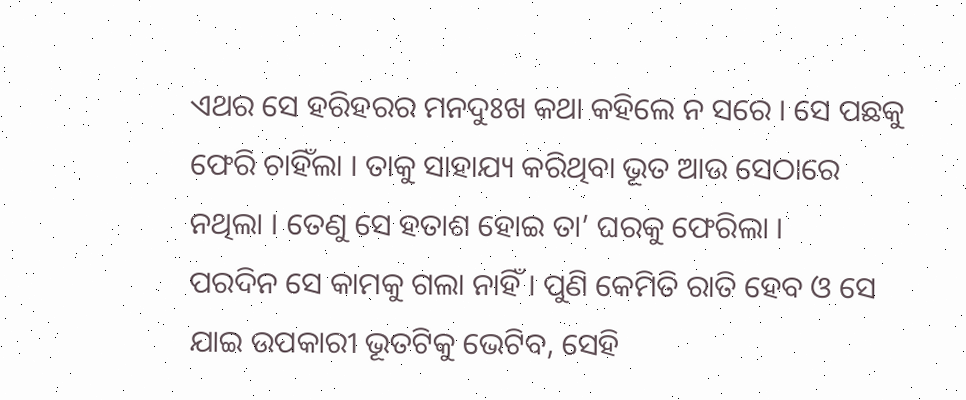ଏଥର ସେ ହରିହରର ମନଦୁଃଖ କଥା କହିଲେ ନ ସରେ । ସେ ପଛକୁ ଫେରି ଚାହିଁଲା । ତାକୁ ସାହାଯ୍ୟ କରିଥିବା ଭୂତ ଆଉ ସେଠାରେ ନଥିଲା । ତେଣୁ ସେ ହତାଶ ହୋଇ ତା’ ଘରକୁ ଫେରିଲା ।
ପରଦିନ ସେ କାମକୁ ଗଲା ନାହିଁ । ପୁଣି କେମିତି ରାତି ହେବ ଓ ସେ ଯାଇ ଉପକାରୀ ଭୂତଟିକୁ ଭେଟିବ, ସେହି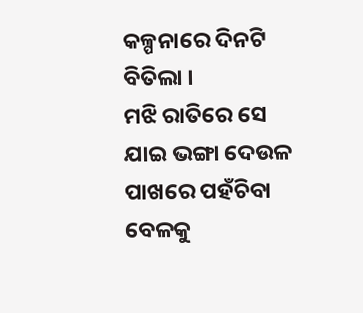କଳ୍ପନାରେ ଦିନଟି ବିତିଲା ।
ମଝି ରାତିରେ ସେ ଯାଇ ଭଙ୍ଗା ଦେଉଳ ପାଖରେ ପହଁଚିବା ବେଳକୁ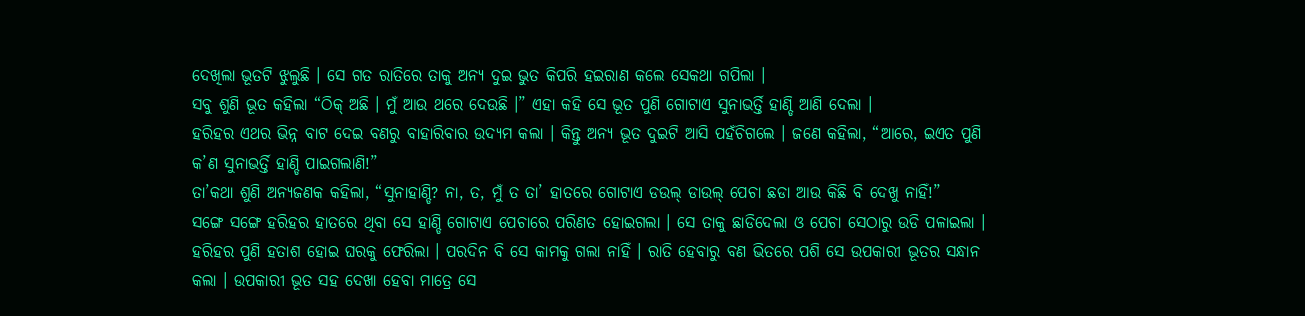ଦେଖିଲା ଭୂତଟି ଝୁଲୁଛି । ସେ ଗତ ରାତିରେ ତାକୁ ଅନ୍ୟ ଦୁଇ ଭୁତ କିପରି ହଇରାଣ କଲେ ସେକଥା ଗପିଲା ।
ସବୁ ଶୁଣି ଭୂତ କହିଲା “ଠିକ୍ ଅଛି । ମୁଁ ଆଉ ଥରେ ଦେଉଛି ।” ଏହା କହି ସେ ଭୂତ ପୁଣି ଗୋଟାଏ ସୁନାଭର୍ତ୍ତି ହାଣ୍ଡି ଆଣି ଦେଲା ।
ହରିହର ଏଥର ଭିନ୍ନ ବାଟ ଦେଇ ବଣରୁ ବାହାରିବାର ଉଦ୍ୟମ କଲା । କିନ୍ତୁ ଅନ୍ୟ ଭୂତ ଦୁଇଟି ଆସି ପହଁଚିଗଲେ । ଜଣେ କହିଲା, “ଆରେ, ଇଏତ ପୁଣି କ’ଣ ସୁନାଭର୍ତ୍ତି ହାଣ୍ଡି ପାଇଗଲାଣି!”
ତା’କଥା ଶୁଣି ଅନ୍ୟଜଣକ କହିଲା, “ସୁନାହାଣ୍ଡି? ନା, ତ, ମୁଁ ତ ତା’ ହାତରେ ଗୋଟାଏ ଡଉଲ୍ ଡାଉଲ୍ ପେଚା ଛଡା ଆଉ କିଛି ବି ଦେଖୁ ନାହିଁ!”
ସଙ୍ଗେ ସଙ୍ଗେ ହରିହର ହାତରେ ଥିବା ସେ ହାଣ୍ଡି ଗୋଟାଏ ପେଚାରେ ପରିଣତ ହୋଇଗଲା । ସେ ତାକୁ ଛାଡିଦେଲା ଓ ପେଚା ସେଠାରୁ ଉଡି ପଳାଇଲା ।
ହରିହର ପୁଣି ହତାଶ ହୋଇ ଘରକୁ ଫେରିଲା । ପରଦିନ ବି ସେ କାମକୁ ଗଲା ନାହିଁ । ରାତି ହେବାରୁ ବଣ ଭିତରେ ପଶି ସେ ଉପକାରୀ ଭୂତର ସନ୍ଧାନ କଲା । ଉପକାରୀ ଭୂତ ସହ ଦେଖା ହେବା ମାତ୍ରେ ସେ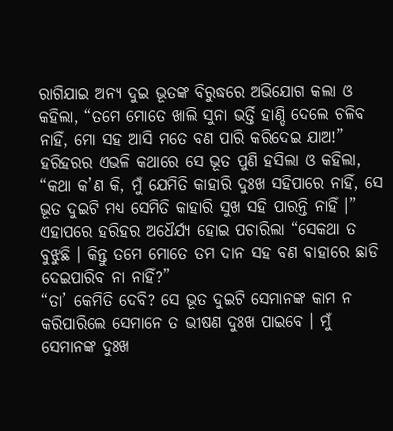ରାଗିଯାଇ ଅନ୍ୟ ଦୁଇ ଭୂତଙ୍କ ବିରୁଦ୍ଧରେ ଅଭିଯୋଗ କଲା ଓ କହିଲା, “ତମେ ମୋତେ ଖାଲି ସୁନା ଭର୍ତ୍ତି ହାଣ୍ଡି ଦେଲେ ଚଳିବ ନାହିଁ, ମୋ ସହ ଆସି ମତେ ବଣ ପାରି କରିଦେଇ ଯାଅ!”
ହରିହରର ଏଭଳି କଥାରେ ସେ ଭୂତ ପୁଣି ହସିଲା ଓ କହିଲା, “କଥା କ’ଣ କି, ମୁଁ ଯେମିତି କାହାରି ଦୁଃଖ ସହିପାରେ ନାହିଁ, ସେ ଭୂତ ଦୁଇଟି ମଧ୍ୟ ସେମିତି କାହାରି ସୁଖ ସହି ପାରନ୍ତି ନାହିଁ ।”
ଏହାପରେ ହରିହର ଅଧୈର୍ଯ୍ୟ ହୋଇ ପଚାରିଲା “ସେକଥା ତ ବୁଝୁଛି । କିନ୍ତୁ ତମେ ମୋତେ ତମ ଦାନ ସହ ବଣ ବାହାରେ ଛାଡି ଦେଇପାରିବ ନା ନାହିଁ?”
“ତା’ କେମିତି ଦେବି? ସେ ଭୂତ ଦୁଇଟି ସେମାନଙ୍କ କାମ ନ କରିପାରିଲେ ସେମାନେ ତ ଭୀଷଣ ଦୁଃଖ ପାଇବେ । ମୁଁ ସେମାନଙ୍କ ଦୁଃଖ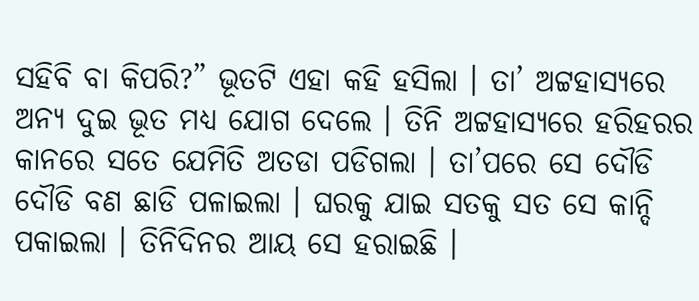ସହିବି ବା କିପରି?” ଭୂତଟି ଏହା କହି ହସିଲା । ତା’ ଅଟ୍ଟହାସ୍ୟରେ ଅନ୍ୟ ଦୁଇ ଭୂତ ମଧ୍ୟ ଯୋଗ ଦେଲେ । ତିନି ଅଟ୍ଟହାସ୍ୟରେ ହରିହରର କାନରେ ସତେ ଯେମିତି ଅତଡା ପଡିଗଲା । ତା’ପରେ ସେ ଦୌଡି ଦୌଡି ବଣ ଛାଡି ପଳାଇଲା । ଘରକୁ ଯାଇ ସତକୁ ସତ ସେ କାନ୍ଦି ପକାଇଲା । ତିନିଦିନର ଆୟ ସେ ହରାଇଛି ।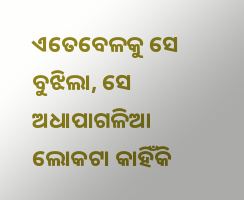ଏତେବେଳକୁ ସେ ବୁଝିଲା, ସେ ଅଧାପାଗଳିଆ ଲୋକଟା କାହିଁକି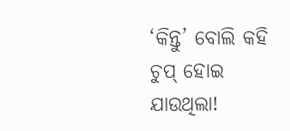‘କିନ୍ତୁ’ ବୋଲି କହି ଚୁପ୍ ହୋଇ ଯାଉଥିଲା!